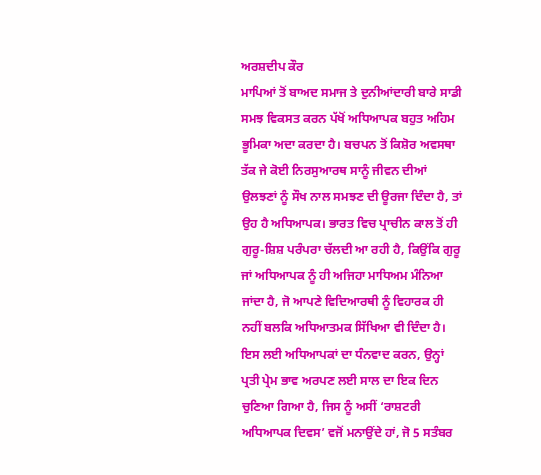ਅਰਸ਼ਦੀਪ ਕੌਰ
ਮਾਪਿਆਂ ਤੋਂ ਬਾਅਦ ਸਮਾਜ ਤੇ ਦੁਨੀਆਂਦਾਰੀ ਬਾਰੇ ਸਾਡੀ ਸਮਝ ਵਿਕਸਤ ਕਰਨ ਪੱਖੋਂ ਅਧਿਆਪਕ ਬਹੁਤ ਅਹਿਮ ਭੂਮਿਕਾ ਅਦਾ ਕਰਦਾ ਹੈ। ਬਚਪਨ ਤੋਂ ਕਿਸ਼ੋਰ ਅਵਸਥਾ ਤੱਕ ਜੇ ਕੋਈ ਨਿਰਸੁਆਰਥ ਸਾਨੂੰ ਜੀਵਨ ਦੀਆਂ ਉਲਝਣਾਂ ਨੂੰ ਸੌਖ ਨਾਲ ਸਮਝਣ ਦੀ ਊਰਜਾ ਦਿੰਦਾ ਹੈ, ਤਾਂ ਉਹ ਹੈ ਅਧਿਆਪਕ। ਭਾਰਤ ਵਿਚ ਪ੍ਰਾਚੀਨ ਕਾਲ ਤੋਂ ਹੀ ਗੁਰੂ-ਸ਼ਿਸ਼ ਪਰੰਪਰਾ ਚੱਲਦੀ ਆ ਰਹੀ ਹੈ, ਕਿਉਂਕਿ ਗੁਰੂ ਜਾਂ ਅਧਿਆਪਕ ਨੂੰ ਹੀ ਅਜਿਹਾ ਮਾਧਿਅਮ ਮੰਨਿਆ ਜਾਂਦਾ ਹੈ, ਜੋ ਆਪਣੇ ਵਿਦਿਆਰਥੀ ਨੂੰ ਵਿਹਾਰਕ ਹੀ ਨਹੀਂ ਬਲਕਿ ਅਧਿਆਤਮਕ ਸਿੱਖਿਆ ਵੀ ਦਿੰਦਾ ਹੈ।
ਇਸ ਲਈ ਅਧਿਆਪਕਾਂ ਦਾ ਧੰਨਵਾਦ ਕਰਨ, ਉਨ੍ਹਾਂ ਪ੍ਰਤੀ ਪ੍ਰੇਮ ਭਾਵ ਅਰਪਣ ਲਈ ਸਾਲ ਦਾ ਇਕ ਦਿਨ ਚੁਣਿਆ ਗਿਆ ਹੈ, ਜਿਸ ਨੂੰ ਅਸੀਂ ‘ਰਾਸ਼ਟਰੀ ਅਧਿਆਪਕ ਦਿਵਸ’ ਵਜੋਂ ਮਨਾਉਂਦੇ ਹਾਂ, ਜੋ 5 ਸਤੰਬਰ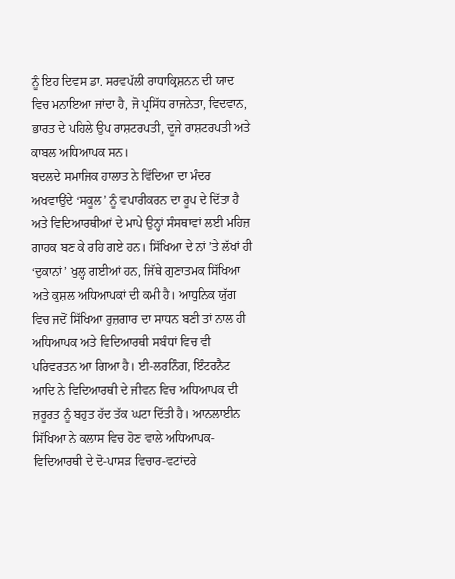ਨੂੰ ਇਹ ਦਿਵਸ ਡਾ. ਸਰਵਪੱਲੀ ਰਾਧਾਕ੍ਰਿਸ਼ਨਨ ਦੀ ਯਾਦ ਵਿਚ ਮਨਾਇਆ ਜਾਂਦਾ ਹੈ, ਜੋ ਪ੍ਰਸਿੱਧ ਰਾਜਨੇਤਾ, ਵਿਦਵਾਨ, ਭਾਰਤ ਦੇ ਪਹਿਲੇ ਉਪ ਰਾਸ਼ਟਰਪਤੀ, ਦੂਜੇ ਰਾਸ਼ਟਰਪਤੀ ਅਤੇ ਕਾਬਲ ਅਧਿਆਪਕ ਸਨ।
ਬਦਲਦੇ ਸਮਾਜਿਕ ਹਾਲਾਤ ਨੇ ਵਿੱਦਿਆ ਦਾ ਮੰਦਰ ਅਖਵਾਉਂਦੇ ‘ਸਕੂਲ’ ਨੂੰ ਵਪਾਰੀਕਰਨ ਦਾ ਰੂਪ ਦੇ ਦਿੱਤਾ ਹੈ ਅਤੇ ਵਿਦਿਆਰਥੀਆਂ ਦੇ ਮਾਪੇ ਉਨ੍ਹਾਂ ਸੰਸਥਾਵਾਂ ਲਈ ਮਹਿਜ਼ ਗਾਹਕ ਬਣ ਕੇ ਰਹਿ ਗਏ ਹਨ। ਸਿੱਖਿਆ ਦੇ ਨਾਂ ’ਤੇ ਲੱਖਾਂ ਹੀ ‘ਦੁਕਾਨਾਂ’ ਖੁਲ੍ਹ ਗਈਆਂ ਹਨ, ਜਿੱਥੇ ਗੁਣਾਤਮਕ ਸਿੱਖਿਆ ਅਤੇ ਕੁਸ਼ਲ ਅਧਿਆਪਕਾਂ ਦੀ ਕਮੀ ਹੈ। ਆਧੁਨਿਕ ਯੁੱਗ ਵਿਚ ਜਦੋਂ ਸਿੱਖਿਆ ਰੁਜ਼ਗਾਰ ਦਾ ਸਾਧਨ ਬਣੀ ਤਾਂ ਨਾਲ ਹੀ ਅਧਿਆਪਕ ਅਤੇ ਵਿਦਿਆਰਥੀ ਸਬੰਧਾਂ ਵਿਚ ਵੀ ਪਰਿਵਰਤਨ ਆ ਗਿਆ ਹੈ। ਈ-ਲਰਨਿੰਗ, ਇੰਟਰਨੈਟ ਆਦਿ ਨੇ ਵਿਦਿਆਰਥੀ ਦੇ ਜੀਵਨ ਵਿਚ ਅਧਿਆਪਕ ਦੀ ਜ਼ਰੂਰਤ ਨੂੰ ਬਹੁਤ ਹੱਦ ਤੱਕ ਘਟਾ ਦਿੱਤੀ ਹੈ। ਆਨਲਾਈਨ ਸਿੱਖਿਆ ਨੇ ਕਲਾਸ ਵਿਚ ਹੋਣ ਵਾਲੇ ਅਧਿਆਪਕ-ਵਿਦਿਆਰਥੀ ਦੇ ਦੋ-ਪਾਸੜ ਵਿਚਾਰ-ਵਟਾਂਦਰੇ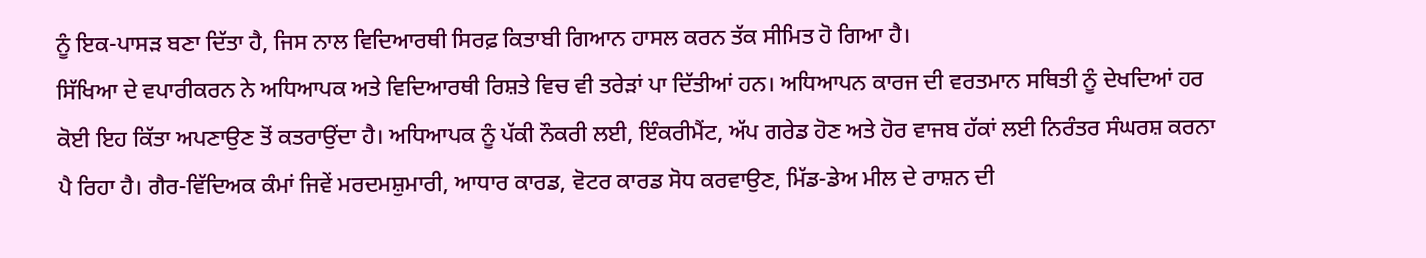ਨੂੰ ਇਕ-ਪਾਸੜ ਬਣਾ ਦਿੱਤਾ ਹੈ, ਜਿਸ ਨਾਲ ਵਿਦਿਆਰਥੀ ਸਿਰਫ਼ ਕਿਤਾਬੀ ਗਿਆਨ ਹਾਸਲ ਕਰਨ ਤੱਕ ਸੀਮਿਤ ਹੋ ਗਿਆ ਹੈ।
ਸਿੱਖਿਆ ਦੇ ਵਪਾਰੀਕਰਨ ਨੇ ਅਧਿਆਪਕ ਅਤੇ ਵਿਦਿਆਰਥੀ ਰਿਸ਼ਤੇ ਵਿਚ ਵੀ ਤਰੇੜਾਂ ਪਾ ਦਿੱਤੀਆਂ ਹਨ। ਅਧਿਆਪਨ ਕਾਰਜ ਦੀ ਵਰਤਮਾਨ ਸਥਿਤੀ ਨੂੰ ਦੇਖਦਿਆਂ ਹਰ ਕੋਈ ਇਹ ਕਿੱਤਾ ਅਪਣਾਉਣ ਤੋਂ ਕਤਰਾਉਂਦਾ ਹੈ। ਅਧਿਆਪਕ ਨੂੰ ਪੱਕੀ ਨੌਕਰੀ ਲਈ, ਇੰਕਰੀਮੈਂਟ, ਅੱਪ ਗਰੇਡ ਹੋਣ ਅਤੇ ਹੋਰ ਵਾਜਬ ਹੱਕਾਂ ਲਈ ਨਿਰੰਤਰ ਸੰਘਰਸ਼ ਕਰਨਾ ਪੈ ਰਿਹਾ ਹੈ। ਗੈਰ-ਵਿੱਦਿਅਕ ਕੰਮਾਂ ਜਿਵੇਂ ਮਰਦਮਸ਼ੁਮਾਰੀ, ਆਧਾਰ ਕਾਰਡ, ਵੋਟਰ ਕਾਰਡ ਸੋਧ ਕਰਵਾਉਣ, ਮਿੱਡ-ਡੇਅ ਮੀਲ ਦੇ ਰਾਸ਼ਨ ਦੀ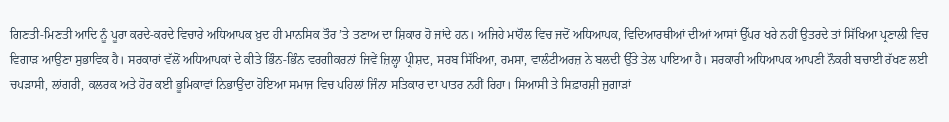ਗਿਣਤੀ-ਮਿਣਤੀ ਆਦਿ ਨੂੰ ਪੂਰਾ ਕਰਦੇ-ਕਰਦੇ ਵਿਚਾਰੇ ਅਧਿਆਪਕ ਖ਼ੁਦ ਹੀ ਮਾਨਸਿਕ ਤੌਰ ’ਤੇ ਤਣਾਅ ਦਾ ਸ਼ਿਕਾਰ ਹੋ ਜਾਂਦੇ ਹਨ। ਅਜਿਹੇ ਮਾਹੌਲ ਵਿਚ ਜਦੋਂ ਅਧਿਆਪਕ, ਵਿਦਿਆਰਥੀਆਂ ਦੀਆਂ ਆਸਾਂ ਉੱਪਰ ਖਰੇ ਨਹੀਂ ਉਤਰਦੇ ਤਾਂ ਸਿੱਖਿਆ ਪ੍ਰਣਾਲੀ ਵਿਚ ਵਿਗਾੜ ਆਉਣਾ ਸੁਭਾਵਿਕ ਹੈ। ਸਰਕਾਰਾਂ ਵੱਲੋਂ ਅਧਿਆਪਕਾਂ ਦੇ ਕੀਤੇ ਭਿੰਨ-ਭਿੰਨ ਵਰਗੀਕਰਨਾਂ ਜਿਵੇਂ ਜ਼ਿਲ੍ਹਾ ਪ੍ਰੀਸ਼ਦ, ਸਰਬ ਸਿੱਖਿਆ, ਰਮਸਾ, ਵਾਲੰਟੀਅਰਜ਼ ਨੇ ਬਲਦੀ ਉੱਤੇ ਤੇਲ ਪਾਇਆ ਹੈ। ਸਰਕਾਰੀ ਅਧਿਆਪਕ ਆਪਣੀ ਨੌਕਰੀ ਬਚਾਈ ਰੱਖਣ ਲਈ ਚਪੜਾਸੀ, ਲਾਂਗਰੀ, ਕਲਰਕ ਅਤੇ ਹੋਰ ਕਈ ਭੂਮਿਕਾਵਾਂ ਨਿਭਾਉਂਦਾ ਹੋਇਆ ਸਮਾਜ ਵਿਚ ਪਹਿਲਾਂ ਜਿੰਨਾ ਸਤਿਕਾਰ ਦਾ ਪਾਤਰ ਨਹੀਂ ਰਿਹਾ। ਸਿਆਸੀ ਤੇ ਸਿਫ਼ਾਰਸ਼ੀ ਜੁਗਾੜਾਂ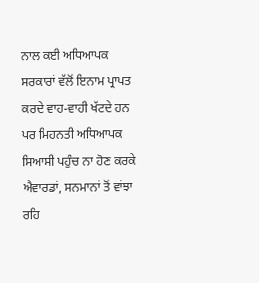ਨਾਲ ਕਈ ਅਧਿਆਪਕ ਸਰਕਾਰਾਂ ਵੱਲੋਂ ਇਨਾਮ ਪ੍ਰਾਪਤ ਕਰਦੇ ਵਾਹ-ਵਾਹੀ ਖੱਟਦੇ ਹਨ ਪਰ ਮਿਹਨਤੀ ਅਧਿਆਪਕ ਸਿਆਸੀ ਪਹੁੰਚ ਨਾ ਹੋਣ ਕਰਕੇ ਐਵਾਰਡਾਂ, ਸਨਮਾਨਾਂ ਤੋਂ ਵਾਂਝਾ ਰਹਿ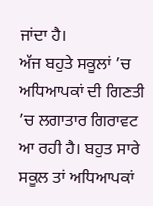ਜਾਂਦਾ ਹੈ।
ਅੱਜ ਬਹੁਤੇ ਸਕੂਲਾਂ ’ਚ ਅਧਿਆਪਕਾਂ ਦੀ ਗਿਣਤੀ ’ਚ ਲਗਾਤਾਰ ਗਿਰਾਵਟ ਆ ਰਹੀ ਹੈ। ਬਹੁਤ ਸਾਰੇ ਸਕੂਲ ਤਾਂ ਅਧਿਆਪਕਾਂ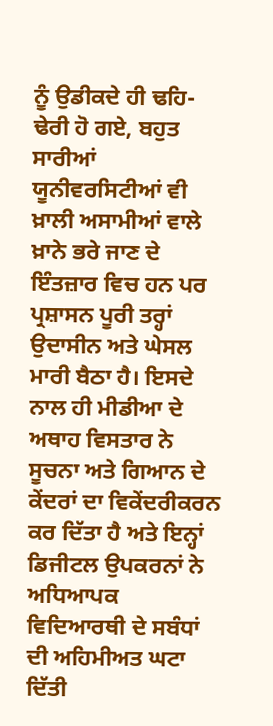ਨੂੰ ਉਡੀਕਦੇ ਹੀ ਢਹਿ-ਢੇਰੀ ਹੋ ਗਏ, ਬਹੁਤ ਸਾਰੀਆਂ ਯੂਨੀਵਰਸਿਟੀਆਂ ਵੀ ਖ਼ਾਲੀ ਅਸਾਮੀਆਂ ਵਾਲੇ ਖ਼ਾਨੇ ਭਰੇ ਜਾਣ ਦੇ ਇੰਤਜ਼ਾਰ ਵਿਚ ਹਨ ਪਰ ਪ੍ਰਸ਼ਾਸਨ ਪੂਰੀ ਤਰ੍ਹਾਂ ਉਦਾਸੀਨ ਅਤੇ ਘੇਸਲ ਮਾਰੀ ਬੈਠਾ ਹੈ। ਇਸਦੇ ਨਾਲ ਹੀ ਮੀਡੀਆ ਦੇ ਅਥਾਹ ਵਿਸਤਾਰ ਨੇ ਸੂਚਨਾ ਅਤੇ ਗਿਆਨ ਦੇ ਕੇਂਦਰਾਂ ਦਾ ਵਿਕੇਂਦਰੀਕਰਨ ਕਰ ਦਿੱਤਾ ਹੈ ਅਤੇ ਇਨ੍ਹਾਂ ਡਿਜੀਟਲ ਉਪਕਰਨਾਂ ਨੇ ਅਧਿਆਪਕ ਵਿਦਿਆਰਥੀ ਦੇ ਸਬੰਧਾਂ ਦੀ ਅਹਿਮੀਅਤ ਘਟਾ ਦਿੱਤੀ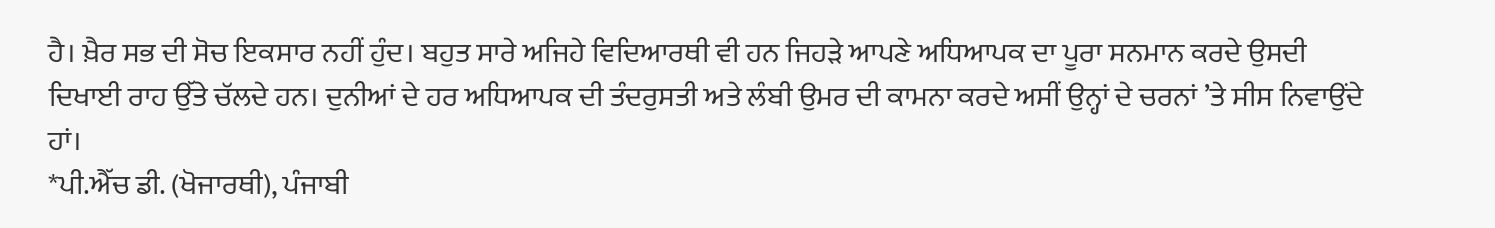ਹੈ। ਖ਼ੈਰ ਸਭ ਦੀ ਸੋਚ ਇਕਸਾਰ ਨਹੀਂ ਹੁੰਦ। ਬਹੁਤ ਸਾਰੇ ਅਜਿਹੇ ਵਿਦਿਆਰਥੀ ਵੀ ਹਨ ਜਿਹੜੇ ਆਪਣੇ ਅਧਿਆਪਕ ਦਾ ਪੂਰਾ ਸਨਮਾਨ ਕਰਦੇ ਉਸਦੀ ਦਿਖਾਈ ਰਾਹ ਉੱਤੇ ਚੱਲਦੇ ਹਨ। ਦੁਨੀਆਂ ਦੇ ਹਰ ਅਧਿਆਪਕ ਦੀ ਤੰਦਰੁਸਤੀ ਅਤੇ ਲੰਬੀ ਉਮਰ ਦੀ ਕਾਮਨਾ ਕਰਦੇ ਅਸੀਂ ਉਨ੍ਹਾਂ ਦੇ ਚਰਨਾਂ ’ਤੇ ਸੀਸ ਨਿਵਾਉਂਦੇ ਹਾਂ।
*ਪੀ.ਐੱਚ ਡੀ. (ਖੋਜਾਰਥੀ), ਪੰਜਾਬੀ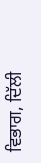ਵਿਭਾਗ, ਦਿੱਲੀ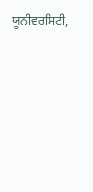ਯੂਨੀਵਰਸਿਟੀ,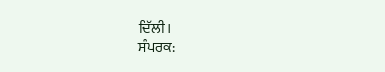ਦਿੱਲੀ।
ਸੰਪਰਕ: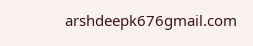arshdeepk676gmail.com